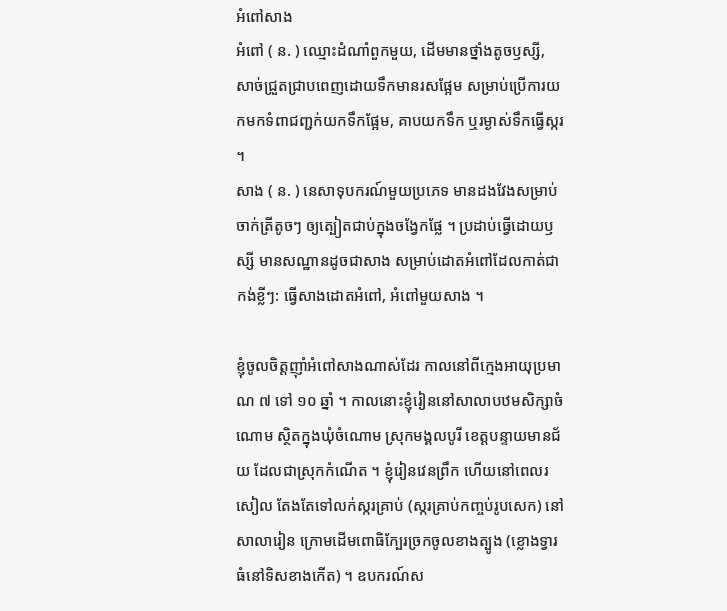អំពៅសាង
អំពៅ ( ន. ) ឈ្មោះដំណាំពួកមួយ, ដើមមានថ្នាំងតូចឫស្សី, សាច់ជ្រួតជ្រាបពេញដោយទឹកមានរសផ្អែម សម្រាប់ប្រើការយកមកទំពាជញ្ជក់យកទឹកផ្អែម, គាបយកទឹក ឬរម្ងាស់ទឹកធ្វើស្ករ ។
សាង ( ន. ) នេសាទុបករណ៍មួយប្រភេទ មានដងវែងសម្រាប់ចាក់ត្រីតូចៗ ឲ្យត្បៀតជាប់ក្នុងចង្វែកផ្លែ ។ ប្រដាប់ធ្វើដោយឫស្សី មានសណ្ឋានដូចជាសាង សម្រាប់ដោតអំពៅដែលកាត់ជាកង់ខ្លីៗ: ធ្វើសាងដោតអំពៅ, អំពៅមួយសាង ។

ខ្ញុំចូលចិត្តញ៉ាំអំពៅសាងណាស់ដែរ កាលនៅពីក្មេងអាយុប្រមាណ ៧ ទៅ ១០ ឆ្នាំ ។ កាលនោះខ្ញុំរៀននៅសាលាបឋមសិក្សាចំណោម ស្ថិតក្នុងឃុំចំណោម ស្រុកមង្គលបូរី ខេត្តបន្ទាយមានជ័យ ដែលជាស្រុកកំណើត ។ ខ្ញុំរៀនវេនព្រឹក ហើយនៅពេលរសៀល តែងតែទៅលក់ស្ករគ្រាប់ (ស្ករគ្រាប់កញ្ចប់រូបសេក) នៅសាលារៀន ក្រោមដើមពោធិក្បែរច្រកចូលខាងត្បូង (ខ្លោងទ្វារធំនៅទិសខាងកើត) ។ ឧបករណ៍ស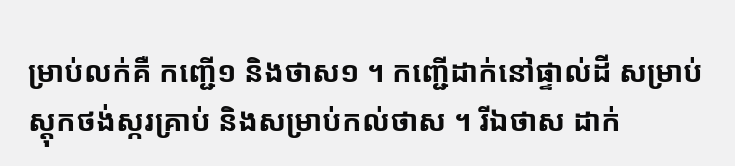ម្រាប់លក់គឺ កញ្ជើ១ និងថាស១ ។ កញ្ជើដាក់នៅផ្ទាល់ដី សម្រាប់ស្តុកថង់ស្ករគ្រាប់ និងសម្រាប់កល់ថាស ។ រីឯថាស ដាក់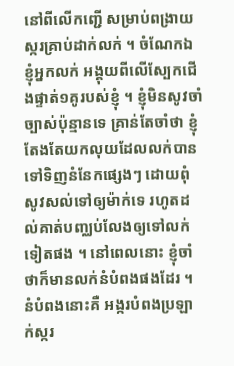នៅពីលើកញ្ជើ សម្រាប់ពង្រាយស្ករគ្រាប់ដាក់លក់ ។ ចំណែកឯខ្ញុំអ្នកលក់ អង្គុយពីលើស្បែកជើងផ្ទាត់១គូរបស់ខ្ញុំ ។ ខ្ញុំមិនសូវចាំច្បាស់ប៉ុន្មានទេ គ្រាន់តែចាំថា ខ្ញុំតែងតែយកលុយដែលលក់បានទៅទិញនំនែកផ្សេងៗ ដោយពុំសូវសល់ទៅឲ្យម៉ាក់ទេ រហូតដល់គាត់បញ្ឈប់លែងឲ្យទៅលក់ទៀតផង ។ នៅពេលនោះ ខ្ញុំចាំថាក៏មានលក់នំបំពងផងដែរ ។ នំបំពងនោះគឺ អង្ករបំពងប្រឡាក់ស្ករ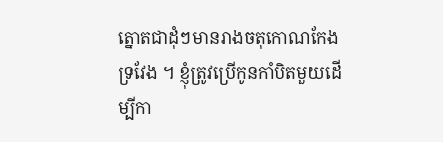ត្នោតជាដុំៗមានរាងចតុកោណកែងទ្រវែង ។ ខ្ញុំត្រូវប្រើកូនកាំបិតមួយដើម្បីកា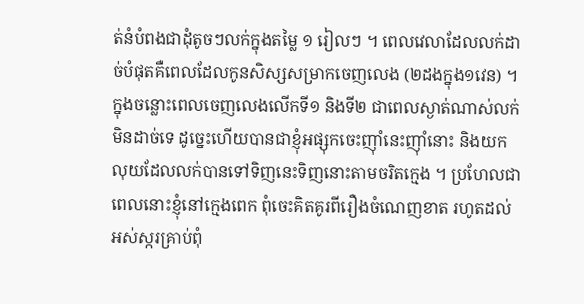ត់នំបំពងជាដុំតូចៗលក់ក្នុងតម្លៃ ១ រៀលៗ ។ ពេលវេលាដែលលក់ដាច់បំផុតគឺពេលដែលកូនសិស្សសម្រាកចេញលេង (២ដងក្នុង១វេន) ។ ក្នុងចន្លោះពេលចេញលេងលើកទី១ និងទី២ ជាពេលស្ងាត់ណាស់លក់មិនដាច់ទេ ដូច្នេះហើយបានជាខ្ញុំអផ្សុកចេះញ៉ាំនេះញ៉ាំនោះ និងយកលុយដែលលក់បានទៅទិញនេះទិញនោះតាមចរិតក្មេង ។ ប្រហែលជាពេលនោះខ្ញុំនៅក្មេងពេក ពុំចេះគិតគូរពីរឿងចំណេញខាត រហូតដល់អស់ស្ករគ្រាប់ពុំ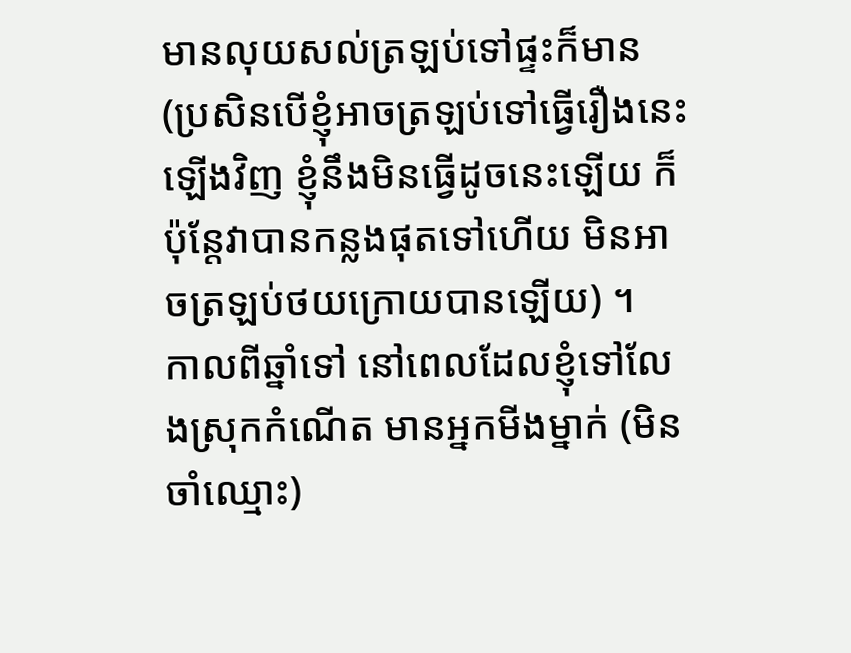មានលុយសល់ត្រឡប់ទៅផ្ទះក៏មាន (ប្រសិនបើខ្ញុំអាចត្រឡប់ទៅធ្វើរឿងនេះឡើងវិញ ខ្ញុំនឹងមិនធ្វើដូចនេះឡើយ ក៏ប៉ុន្តែវាបានកន្លងផុតទៅហើយ មិនអាចត្រឡប់ថយក្រោយបានឡើយ) ។
កាលពីឆ្នាំទៅ នៅពេលដែលខ្ញុំទៅលែងស្រុកកំណើត មានអ្នកមីងម្នាក់ (មិនចាំឈ្មោះ)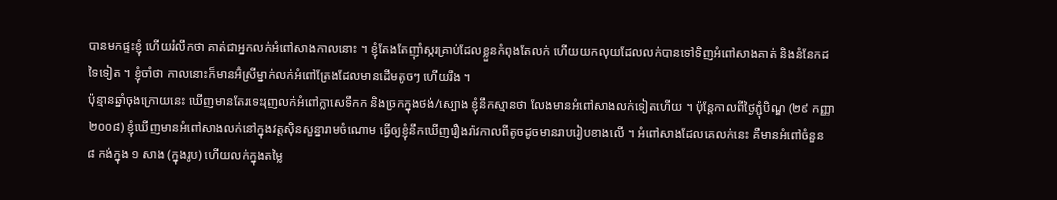បានមកផ្ទះខ្ញុំ ហើយរំលឹកថា គាត់ជាអ្នកលក់អំពៅសាងកាលនោះ ។ ខ្ញុំតែងតែញ៉ាំស្ករគ្រាប់ដែលខ្លួនកំពុងតែលក់ ហើយយកលុយដែលលក់បានទៅទិញអំពៅសាងគាត់ និងនំនែកដទៃទៀត ។ ខ្ញុំចាំថា កាលនោះក៏មានអ៊ំស្រីម្នាក់លក់អំពៅត្រែងដែលមានដើមតូចៗ ហើយរឹង ។
ប៉ុន្មានឆ្នាំចុងក្រោយនេះ ឃើញមានតែរទេះរុញលក់អំពៅក្លាសេទឹកក និងច្រកក្នុងថង់/ស្បោង ខ្ញុំនឹកស្មានថា លែងមានអំពៅសាងលក់ទៀតហើយ ។ ប៉ុន្តែកាលពីថ្ងៃភ្ជុំបិណ្ឌ (២៩ កញ្ញា ២០០៨) ខ្ញុំឃើញមានអំពៅសាងលក់នៅក្នុងវត្តស៊ិនសួន្នារាមចំណោម ធ្វើឲ្យខ្ញុំនឹកឃើញរឿងរ៉ាវកាលពីតូចដូចមានរាបរៀបខាងលើ ។ អំពៅសាងដែលគេលក់នេះ គឺមានអំពៅចំនួន ៨ កង់ក្នុង ១ សាង (ក្នុងរូប) ហើយលក់ក្នុងតម្លៃ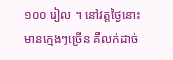១០០ រៀល ។ នៅវត្តថ្ងៃនោះមានក្មេងៗច្រើន គឺលក់ដាច់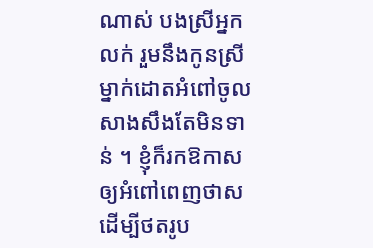ណាស់ បងស្រីអ្នកលក់ រួមនឹងកូនស្រីម្នាក់ដោតអំពៅចូលសាងសឹងតែមិនទាន់ ។ ខ្ញុំក៏រកឱកាសឲ្យអំពៅពេញថាសដើម្បីថតរូប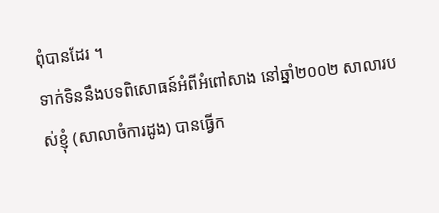ពុំបានដែរ ។
ទាក់ទិននឹងបទពិសោធន៍អំពីអំពៅសាង នៅឆ្នាំ២០០២ សាលារបស់ខ្ញុំ (សាលាចំការដូង) បានធ្វើក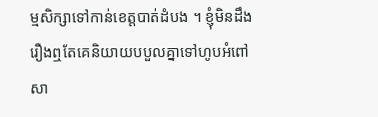ម្មសិក្សាទៅកាន់ខេត្តបាត់ដំបង ។ ខ្ញុំមិនដឹងរឿងឮតែគេនិយាយបបួលគ្នាទៅហូបអំពៅសា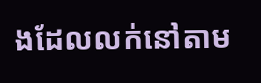ងដែលលក់នៅតាម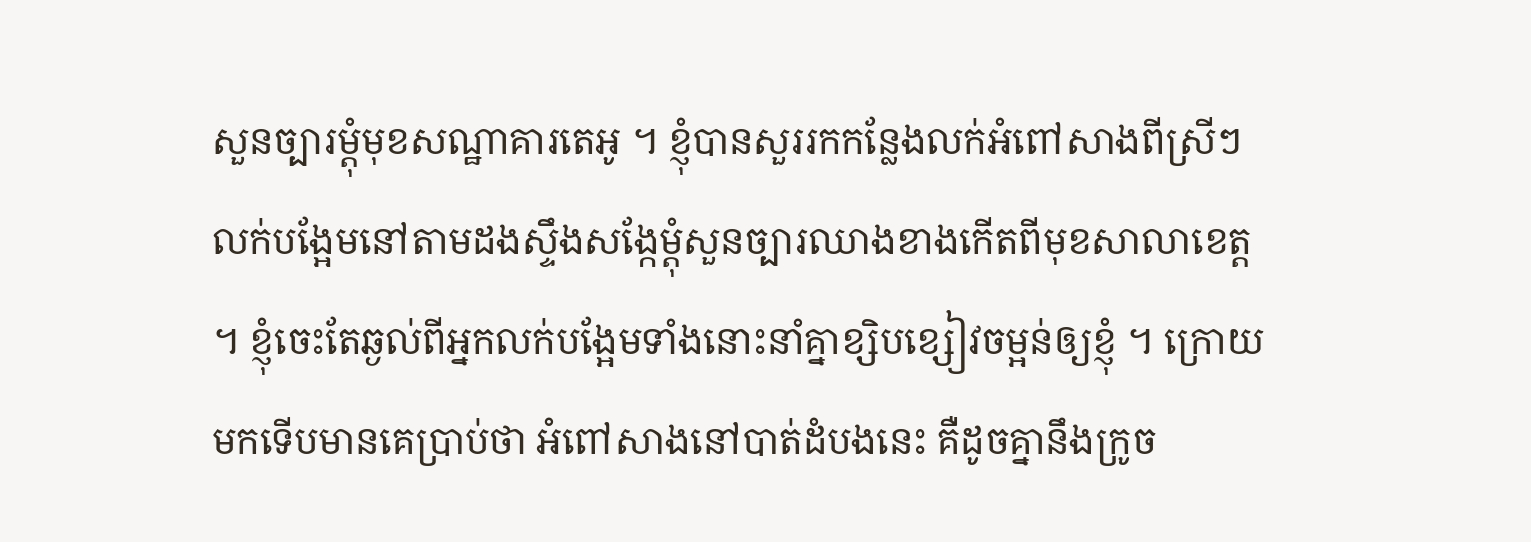សួនច្បារម្ដុំមុខសណ្ឋាគារតេអូ ។ ខ្ញុំបានសួររកកន្លែងលក់អំពៅសាងពីស្រីៗលក់បង្អែមនៅតាមដងស្ទឹងសង្កែម្ដុំសួនច្បារឈាងខាងកើតពីមុខសាលាខេត្ត ។ ខ្ញុំចេះតែឆ្ងល់ពីអ្នកលក់បង្អែមទាំងនោះនាំគ្នាខ្សិបខ្សៀវចម្អន់ឲ្យខ្ញុំ ។ ក្រោយមកទើបមានគេប្រាប់ថា អំពៅសាងនៅបាត់ដំបងនេះ គឺដូចគ្នានឹងក្រូច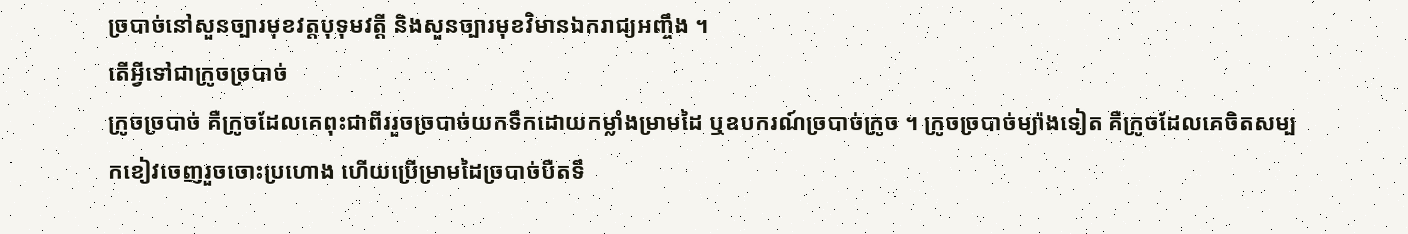ច្របាច់នៅសួនច្បារមុខវត្តបុទុមវត្ដី និងសួនច្បារមុខវិមានឯករាជ្យអញ្ចឹង ។
តើអ្វីទៅជាក្រូចច្របាច់
ក្រូចច្របាច់ គឺក្រូចដែលគេពុះជាពីររួចច្របាច់យកទឹកដោយកម្លាំងម្រាមដៃ ឬឧបករណ៍ច្របាច់ក្រូច ។ ក្រូចច្របាច់ម្យ៉ាងទៀត គឺក្រូចដែលគេចិតសម្បកខៀវចេញរួចចោះប្រហោង ហើយប្រើម្រាមដៃច្របាច់បឺតទឹ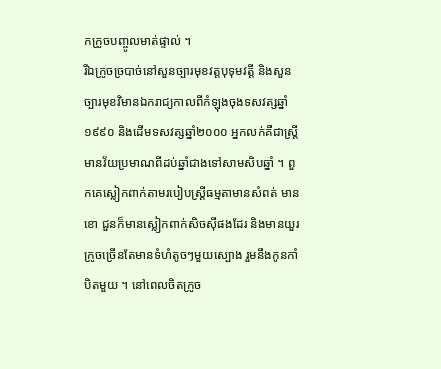កក្រូចបញ្ចូលមាត់ផ្ទាល់ ។
រីឯក្រូចច្របាច់នៅសួនច្បារមុខវត្តបុទុមវត្ដី និងសួនច្បារមុខវិមានឯករាជ្យកាលពីកំឡុងចុងទសវត្សឆ្នាំ១៩៩០ និងដើមទសវត្សឆ្នាំ២០០០ អ្នកលក់គឺជាស្ត្រីមានវ័យប្រមាណពីដប់ឆ្នាំជាងទៅសាមសិបឆ្នាំ ។ ពួកគេស្លៀកពាក់តាមរបៀបស្ត្រីធម្មតាមានសំពត់ មានខោ ជួនក៏មានស្លៀកពាក់សិចស៊ីផងដែរ និងមានយួរក្រូចច្រើនតែមានទំហំតូចៗមួយស្បោង រួមនឹងកូនកាំបិតមួយ ។ នៅពេលចិតក្រូច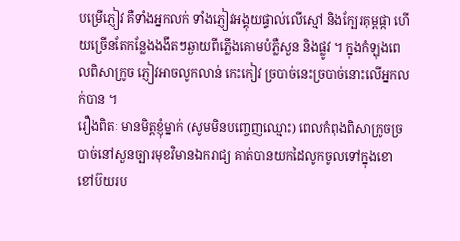បម្រើភ្ញៀវ គឺទាំងអ្នកលក់ ទាំងភ្ញៀវអង្គុយផ្ទាល់លើស្មៅ និងក្បែរគុម្ពផ្កា ហើយច្រើនតែកន្លែងងងឹតៗឆ្ងាយពីភ្លើងគោមបំភ្លឺសួន និងផ្លូវ ។ ក្នុងកំឡុងពេលពិសាក្រូច ភ្ញៀវអាចលូកលាន់ កេះកៀវ ច្របាច់នេះច្របាច់នោះលើអ្នកលក់បាន ។
រឿងពិតៈ មានមិត្តខ្ញុំម្នាក់ (សូមមិនបញ្ចេញឈ្មោះ) ពេលកំពុងពិសាក្រូចច្របាច់នៅសួនច្បារមុខវិមានឯករាជ្យ គាត់បានយកដៃលូកចូលទៅក្នុងខោខៅប៊យរប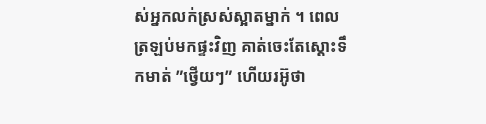ស់អ្នកលក់ស្រស់ស្អាតម្នាក់ ។ ពេលត្រឡប់មកផ្ទះវិញ គាត់ចេះតែស្ដោះទឹកមាត់ ”ថ្វើយៗ” ហើយរអ៊ូថា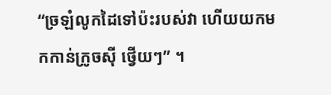“ច្រឡំលូកដៃទៅប៉ះរបស់វា ហើយយកមកកាន់ក្រូចស៊ី ថ្វើយៗ” ។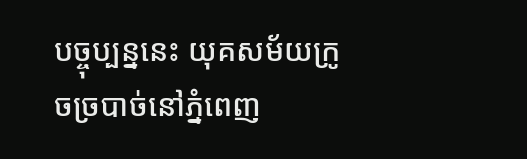បច្ចុប្បន្ននេះ យុគសម័យក្រូចច្របាច់នៅភ្នំពេញ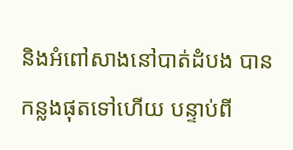និងអំពៅសាងនៅបាត់ដំបង បានកន្លងផុតទៅហើយ បន្ទាប់ពី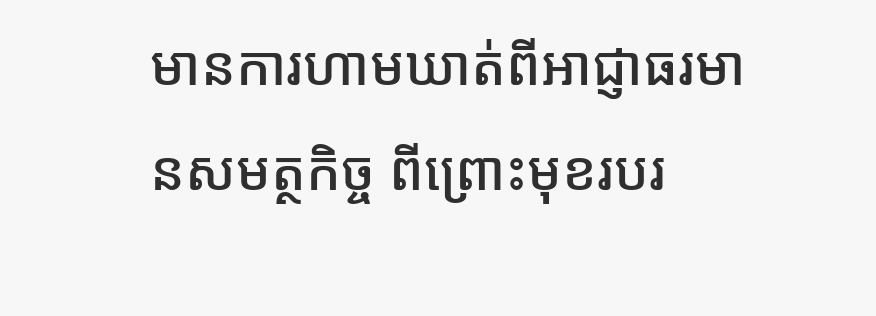មានការហាមឃាត់ពីអាជ្ញាធរមានសមត្ថកិច្ច ពីព្រោះមុខរបរ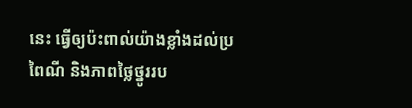នេះ ធ្វើឲ្យប៉ះពាល់យ៉ាងខ្លាំងដល់ប្រពៃណី និងភាពថ្លៃថ្នូររប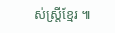ស់ស្ត្រីខ្មែរ ៕